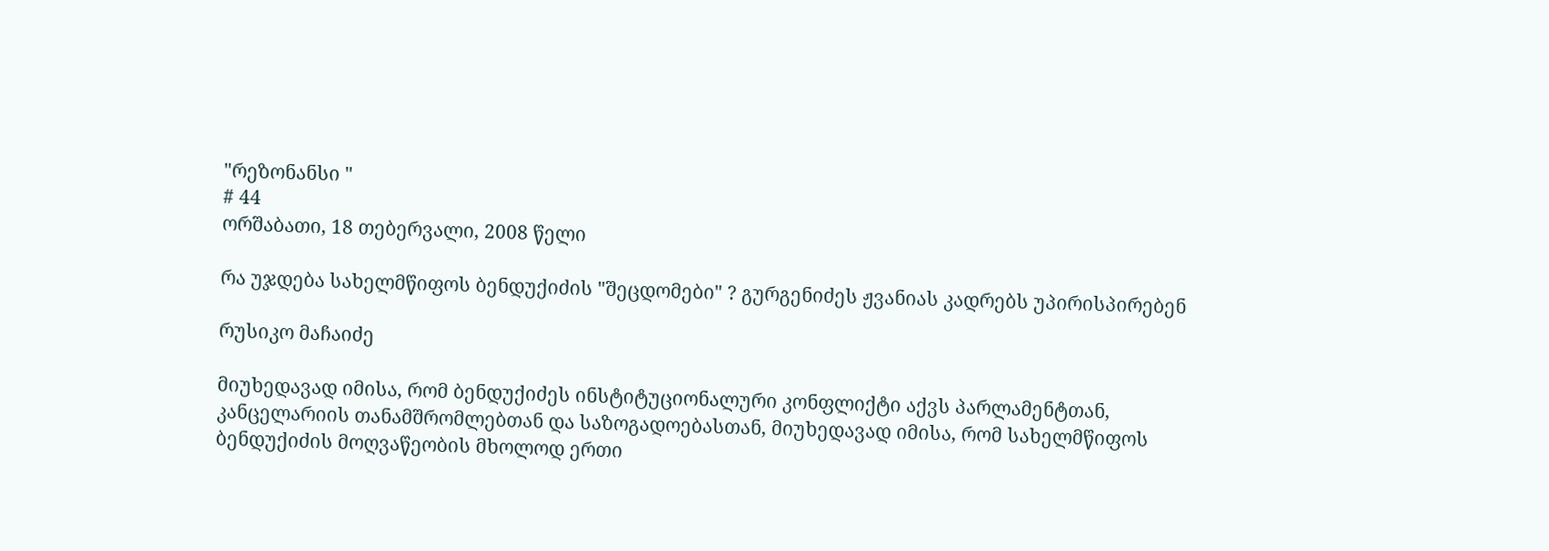"რეზონანსი "
# 44
ორშაბათი, 18 თებერვალი, 2008 წელი

რა უჯდება სახელმწიფოს ბენდუქიძის "შეცდომები" ? გურგენიძეს ჟვანიას კადრებს უპირისპირებენ

რუსიკო მაჩაიძე

მიუხედავად იმისა, რომ ბენდუქიძეს ინსტიტუციონალური კონფლიქტი აქვს პარლამენტთან, კანცელარიის თანამშრომლებთან და საზოგადოებასთან, მიუხედავად იმისა, რომ სახელმწიფოს ბენდუქიძის მოღვაწეობის მხოლოდ ერთი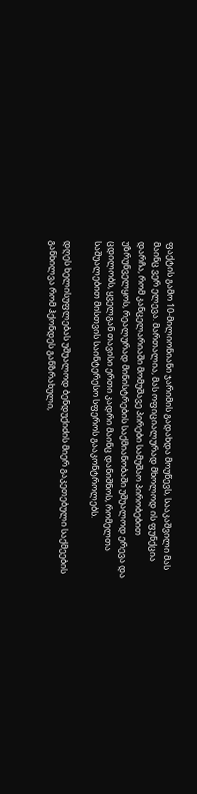ფაქტის გამო 10-მილიონიანი ჯარიმის გადახდა მოუწევს, სააკაშვილი მას მაინც ვერ ელევა. მართალია, მას ოფიციალურად მხოლოდ ის ფუნქცია დარჩა, რომ კანცელარიაში მომუშავე პირები სამუშაო პირობებით უზრუნველყოს, რეალურად მინისტრების საქმიანობაში უშუალოდ ერევა და ცდილობს, ყველგან თავისი ერთი კადრი მაინც დანიშნოს, რომელთა საშუალებით მისთვის საინტერესო სფეროს გააკონტროლებს.

დღეს ხელისუფლებას უშუალოდ ბენდუქიძის მიერ გაკეთებული საქმეების განხილვა რომ ჰქონდეს განზრახული,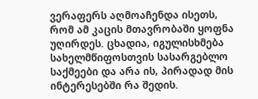ვერაფერს აღმოაჩენდა ისეთს, რომ ამ კაცის მთავრობაში ყოფნა უღირდეს. ცხადია, იგულისხმება სახელმწიფოსთვის სასარგებლო საქმეები და არა ის, პირადად მის ინტერესებში რა შედის.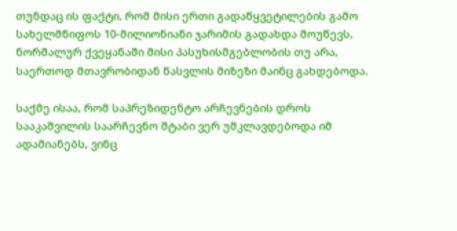თუნდაც ის ფაქტი, რომ მისი ერთი გადაწყვეტილების გამო სახელმწიფოს 10-მილიონიანი ჯარიმის გადახდა მოუწევს, ნორმალურ ქვეყანაში მისი პასუხისმგებლობის თუ არა, საერთოდ მთავრობიდან წასვლის მიზეზი მაინც გახდებოდა.

საქმე ისაა, რომ საპრეზიდენტო არჩევნების დროს სააკაშვილის საარჩევნო შტაბი ვერ უმკლავდებოდა იმ ადამიანებს, ვინც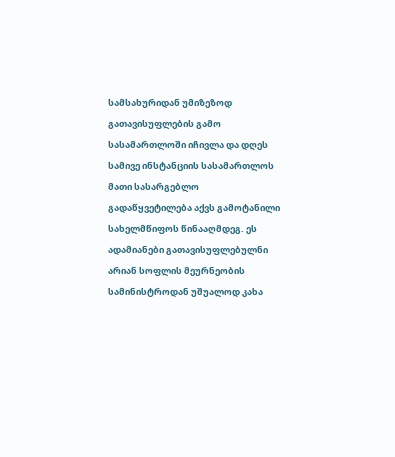სამსახურიდან უმიზეზოდ გათავისუფლების გამო სასამართლოში იჩივლა და დღეს სამივე ინსტანციის სასამართლოს მათი სასარგებლო გადაწყვეტილება აქვს გამოტანილი სახელმწიფოს წინააღმდეგ. ეს ადამიანები გათავისუფლებულნი არიან სოფლის მეურნეობის სამინისტროდან უშუალოდ კახა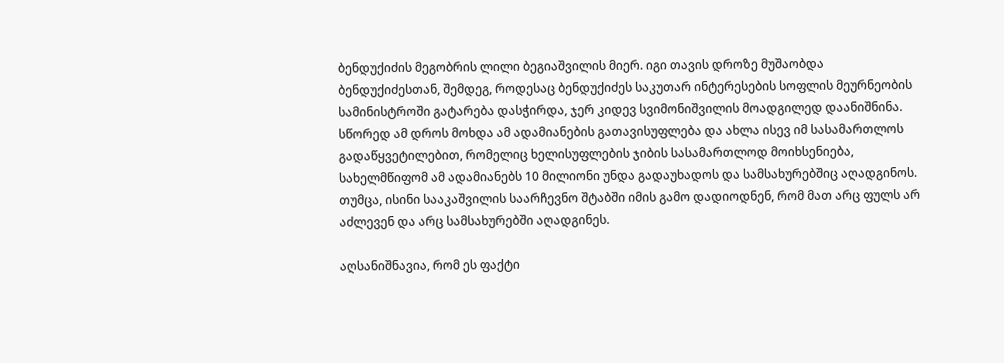ბენდუქიძის მეგობრის ლილი ბეგიაშვილის მიერ. იგი თავის დროზე მუშაობდა ბენდუქიძესთან, შემდეგ, როდესაც ბენდუქიძეს საკუთარ ინტერესების სოფლის მეურნეობის სამინისტროში გატარება დასჭირდა, ჯერ კიდევ სვიმონიშვილის მოადგილედ დაანიშნინა. სწორედ ამ დროს მოხდა ამ ადამიანების გათავისუფლება და ახლა ისევ იმ სასამართლოს გადაწყვეტილებით, რომელიც ხელისუფლების ჯიბის სასამართლოდ მოიხსენიება, სახელმწიფომ ამ ადამიანებს 10 მილიონი უნდა გადაუხადოს და სამსახურებშიც აღადგინოს. თუმცა, ისინი სააკაშვილის საარჩევნო შტაბში იმის გამო დადიოდნენ, რომ მათ არც ფულს არ აძლევენ და არც სამსახურებში აღადგინეს.

აღსანიშნავია, რომ ეს ფაქტი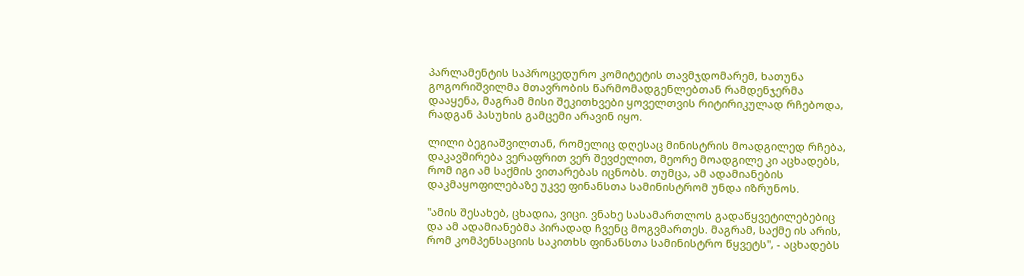პარლამენტის საპროცედურო კომიტეტის თავმჯდომარემ, ხათუნა გოგორიშვილმა მთავრობის წარმომადგენლებთან რამდენჯერმა დააყენა, მაგრამ მისი შეკითხვები ყოველთვის რიტირიკულად რჩებოდა, რადგან პასუხის გამცემი არავინ იყო.

ლილი ბეგიაშვილთან, რომელიც დღესაც მინისტრის მოადგილედ რჩება, დაკავშირება ვერაფრით ვერ შევძელით, მეორე მოადგილე კი აცხადებს, რომ იგი ამ საქმის ვითარებას იცნობს. თუმცა, ამ ადამიანების დაკმაყოფილებაზე უკვე ფინანსთა სამინისტრომ უნდა იზრუნოს.

"ამის შესახებ, ცხადია, ვიცი. ვნახე სასამართლოს გადაწყვეტილებებიც და ამ ადამიანებმა პირადად ჩვენც მოგვმართეს. მაგრამ, საქმე ის არის, რომ კომპენსაციის საკითხს ფინანსთა სამინისტრო წყვეტს", - აცხადებს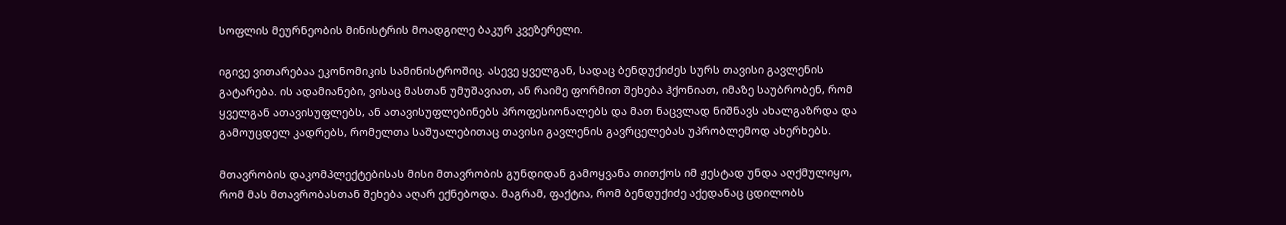სოფლის მეურნეობის მინისტრის მოადგილე ბაკურ კვეზერელი.

იგივე ვითარებაა ეკონომიკის სამინისტროშიც. ასევე ყველგან, სადაც ბენდუქიძეს სურს თავისი გავლენის გატარება. ის ადამიანები, ვისაც მასთან უმუშავიათ, ან რაიმე ფორმით შეხება ჰქონიათ, იმაზე საუბრობენ, რომ ყველგან ათავისუფლებს, ან ათავისუფლებინებს პროფესიონალებს და მათ ნაცვლად ნიშნავს ახალგაზრდა და გამოუცდელ კადრებს, რომელთა საშუალებითაც თავისი გავლენის გავრცელებას უპრობლემოდ ახერხებს.

მთავრობის დაკომპლექტებისას მისი მთავრობის გუნდიდან გამოყვანა თითქოს იმ ჟესტად უნდა აღქმულიყო, რომ მას მთავრობასთან შეხება აღარ ექნებოდა. მაგრამ, ფაქტია, რომ ბენდუქიძე აქედანაც ცდილობს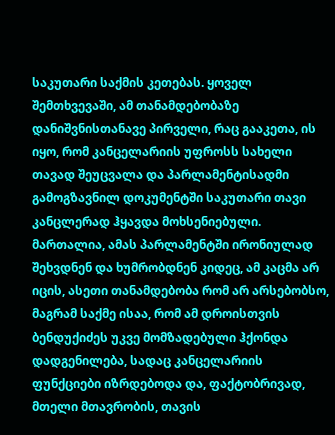საკუთარი საქმის კეთებას. ყოველ შემთხვევაში, ამ თანამდებობაზე დანიშვნისთანავე პირველი, რაც გააკეთა, ის იყო, რომ კანცელარიის უფროსს სახელი თავად შეუცვალა და პარლამენტისადმი გამოგზავნილ დოკუმენტში საკუთარი თავი კანცლერად ჰყავდა მოხსენიებული. მართალია, ამას პარლამენტში ირონიულად შეხვდნენ და ხუმრობდნენ კიდეც, ამ კაცმა არ იცის, ასეთი თანამდებობა რომ არ არსებობსო, მაგრამ საქმე ისაა, რომ ამ დროისთვის ბენდუქიძეს უკვე მომზადებული ჰქონდა დადგენილება, სადაც კანცელარიის ფუნქციები იზრდებოდა და, ფაქტობრივად, მთელი მთავრობის, თავის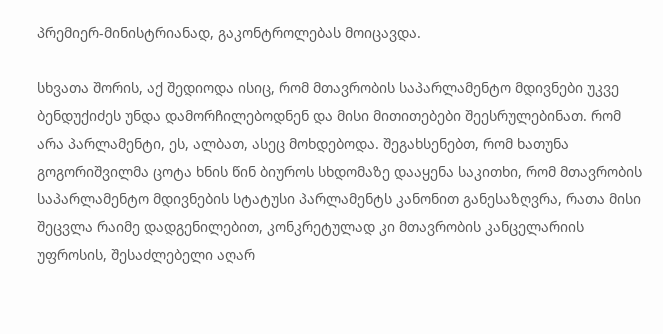პრემიერ-მინისტრიანად, გაკონტროლებას მოიცავდა.

სხვათა შორის, აქ შედიოდა ისიც, რომ მთავრობის საპარლამენტო მდივნები უკვე ბენდუქიძეს უნდა დამორჩილებოდნენ და მისი მითითებები შეესრულებინათ. რომ არა პარლამენტი, ეს, ალბათ, ასეც მოხდებოდა. შეგახსენებთ, რომ ხათუნა გოგორიშვილმა ცოტა ხნის წინ ბიუროს სხდომაზე დააყენა საკითხი, რომ მთავრობის საპარლამენტო მდივნების სტატუსი პარლამენტს კანონით განესაზღვრა, რათა მისი შეცვლა რაიმე დადგენილებით, კონკრეტულად კი მთავრობის კანცელარიის უფროსის, შესაძლებელი აღარ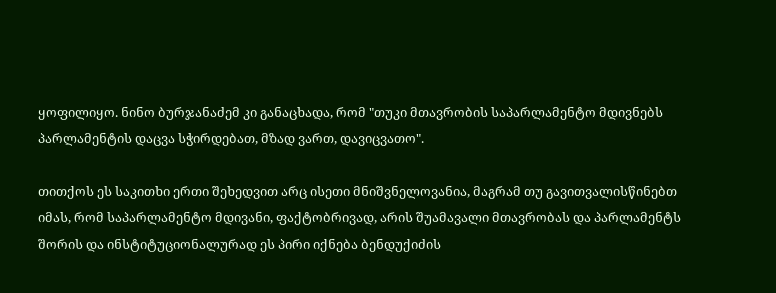ყოფილიყო. ნინო ბურჯანაძემ კი განაცხადა, რომ "თუკი მთავრობის საპარლამენტო მდივნებს პარლამენტის დაცვა სჭირდებათ, მზად ვართ, დავიცვათო".

თითქოს ეს საკითხი ერთი შეხედვით არც ისეთი მნიშვნელოვანია, მაგრამ თუ გავითვალისწინებთ იმას, რომ საპარლამენტო მდივანი, ფაქტობრივად, არის შუამავალი მთავრობას და პარლამენტს შორის და ინსტიტუციონალურად ეს პირი იქნება ბენდუქიძის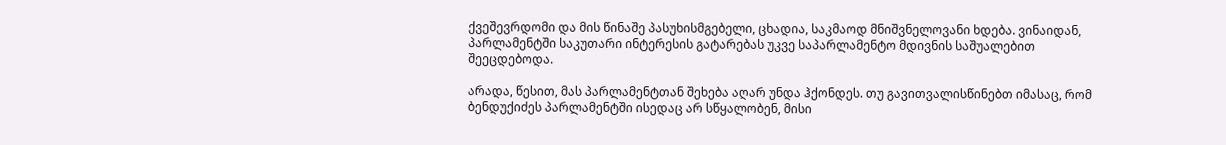ქვეშევრდომი და მის წინაშე პასუხისმგებელი, ცხადია, საკმაოდ მნიშვნელოვანი ხდება. ვინაიდან, პარლამენტში საკუთარი ინტერესის გატარებას უკვე საპარლამენტო მდივნის საშუალებით შეეცდებოდა.

არადა, წესით, მას პარლამენტთან შეხება აღარ უნდა ჰქონდეს. თუ გავითვალისწინებთ იმასაც, რომ ბენდუქიძეს პარლამენტში ისედაც არ სწყალობენ, მისი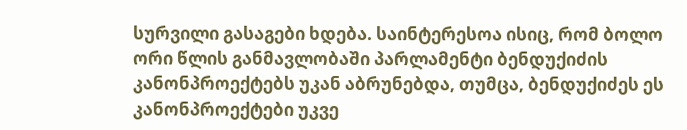სურვილი გასაგები ხდება. საინტერესოა ისიც, რომ ბოლო ორი წლის განმავლობაში პარლამენტი ბენდუქიძის კანონპროექტებს უკან აბრუნებდა, თუმცა, ბენდუქიძეს ეს კანონპროექტები უკვე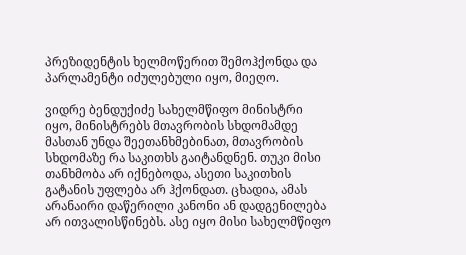პრეზიდენტის ხელმოწერით შემოჰქონდა და პარლამენტი იძულებული იყო, მიეღო.

ვიდრე ბენდუქიძე სახელმწიფო მინისტრი იყო, მინისტრებს მთავრობის სხდომამდე მასთან უნდა შეეთანხმებინათ, მთავრობის სხდომაზე რა საკითხს გაიტანდნენ. თუკი მისი თანხმობა არ იქნებოდა, ასეთი საკითხის გატანის უფლება არ ჰქონდათ. ცხადია, ამას არანაირი დაწერილი კანონი ან დადგენილება არ ითვალისწინებს. ასე იყო მისი სახელმწიფო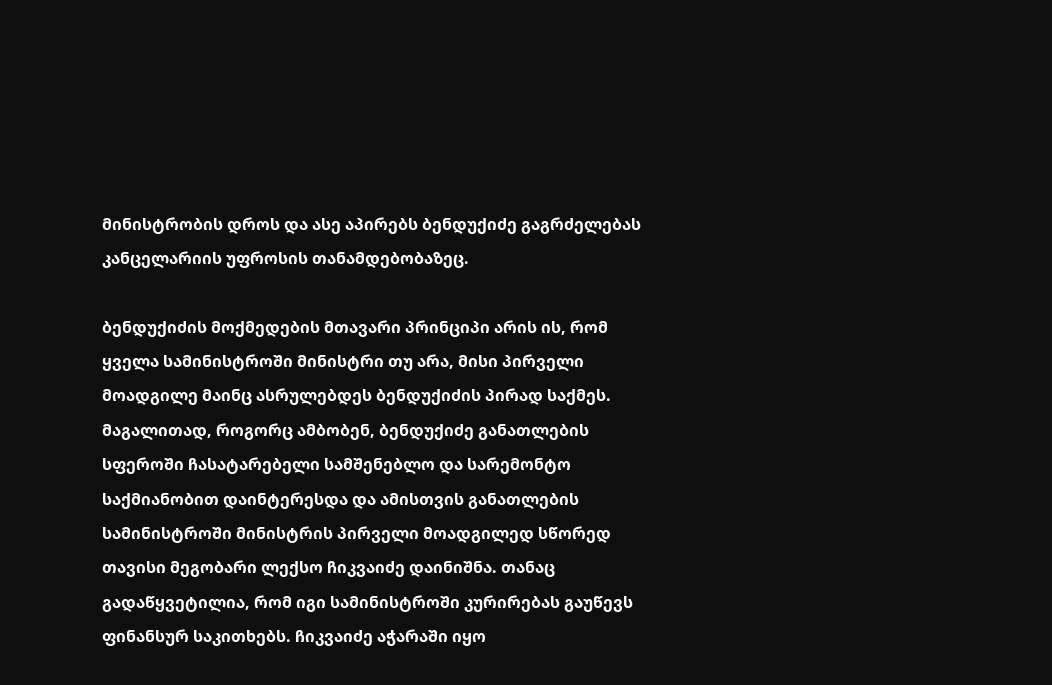მინისტრობის დროს და ასე აპირებს ბენდუქიძე გაგრძელებას კანცელარიის უფროსის თანამდებობაზეც.

ბენდუქიძის მოქმედების მთავარი პრინციპი არის ის, რომ ყველა სამინისტროში მინისტრი თუ არა, მისი პირველი მოადგილე მაინც ასრულებდეს ბენდუქიძის პირად საქმეს. მაგალითად, როგორც ამბობენ, ბენდუქიძე განათლების სფეროში ჩასატარებელი სამშენებლო და სარემონტო საქმიანობით დაინტერესდა და ამისთვის განათლების სამინისტროში მინისტრის პირველი მოადგილედ სწორედ თავისი მეგობარი ლექსო ჩიკვაიძე დაინიშნა. თანაც გადაწყვეტილია, რომ იგი სამინისტროში კურირებას გაუწევს ფინანსურ საკითხებს. ჩიკვაიძე აჭარაში იყო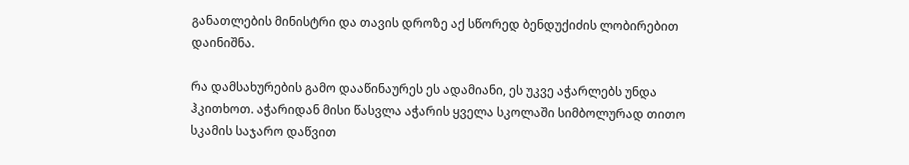განათლების მინისტრი და თავის დროზე აქ სწორედ ბენდუქიძის ლობირებით დაინიშნა.

რა დამსახურების გამო დააწინაურეს ეს ადამიანი, ეს უკვე აჭარლებს უნდა ჰკითხოთ. აჭარიდან მისი წასვლა აჭარის ყველა სკოლაში სიმბოლურად თითო სკამის საჯარო დაწვით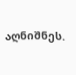აღნიშნეს.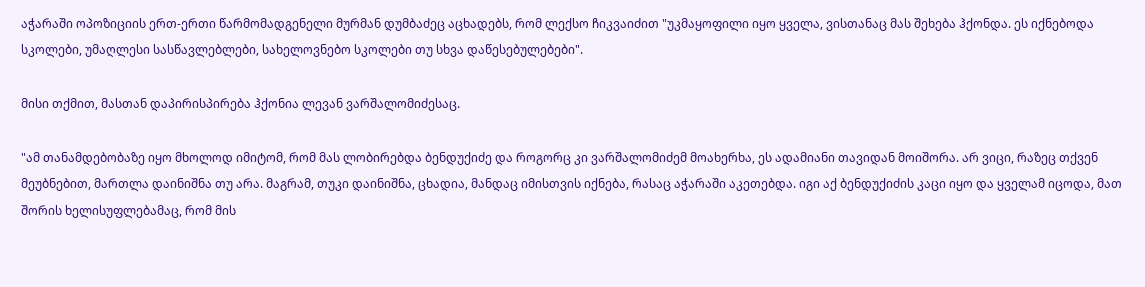აჭარაში ოპოზიციის ერთ-ერთი წარმომადგენელი მურმან დუმბაძეც აცხადებს, რომ ლექსო ჩიკვაიძით "უკმაყოფილი იყო ყველა, ვისთანაც მას შეხება ჰქონდა. ეს იქნებოდა სკოლები, უმაღლესი სასწავლებლები, სახელოვნებო სკოლები თუ სხვა დაწესებულებები".

მისი თქმით, მასთან დაპირისპირება ჰქონია ლევან ვარშალომიძესაც.

"ამ თანამდებობაზე იყო მხოლოდ იმიტომ, რომ მას ლობირებდა ბენდუქიძე და როგორც კი ვარშალომიძემ მოახერხა, ეს ადამიანი თავიდან მოიშორა. არ ვიცი, რაზეც თქვენ მეუბნებით, მართლა დაინიშნა თუ არა. მაგრამ, თუკი დაინიშნა, ცხადია, მანდაც იმისთვის იქნება, რასაც აჭარაში აკეთებდა. იგი აქ ბენდუქიძის კაცი იყო და ყველამ იცოდა, მათ შორის ხელისუფლებამაც, რომ მის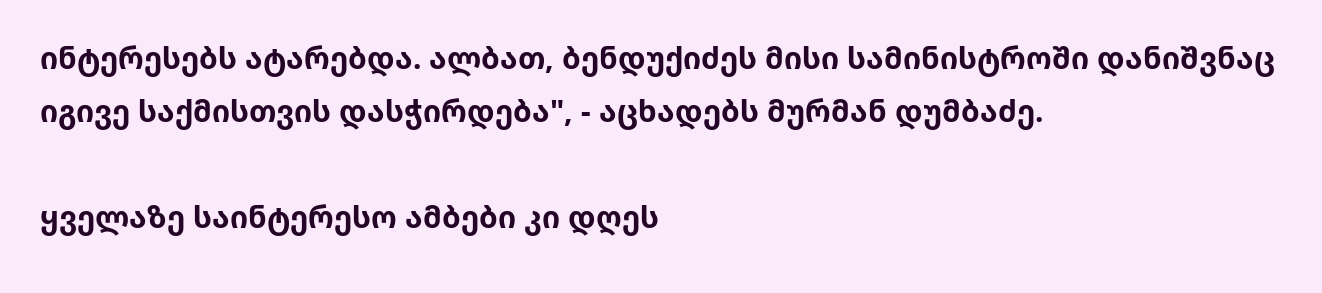ინტერესებს ატარებდა. ალბათ, ბენდუქიძეს მისი სამინისტროში დანიშვნაც იგივე საქმისთვის დასჭირდება", - აცხადებს მურმან დუმბაძე.

ყველაზე საინტერესო ამბები კი დღეს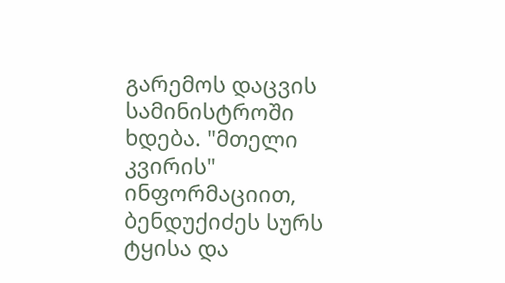გარემოს დაცვის სამინისტროში ხდება. "მთელი კვირის" ინფორმაციით, ბენდუქიძეს სურს ტყისა და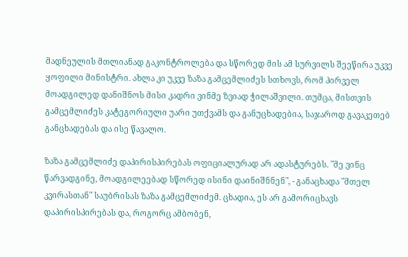მადნეულის მთლიანად გაკონტროლება და სწორედ მის ამ სურვილს შეეწირა უკვე ყოფილი მინისტრი. ახლა კი უკვე ზაზა გამცემლიძეს სთხოვს, რომ პირველ მოადგილედ დანიშნოს მისი კადრი ვინმე ზვიად ჭილაშვილი. თუმცა, მისთვის გამცემლიძეს კატეგორიული უარი უთქვამს და განუცხადებია, საჯაროდ გავაკეთებ განცხადებას და ისე წავალო.

ზაზა გამცემლიძე დაპირისპირებას ოფიციალურად არ ადასტურებს. "მე ვინც წარვადგინე, მოადგილეებად სწორედ ისინი დაინიშნნენ", - განაცხადა "მთელ კვირასთან" საუბრისას ზაზა გამცემლიძემ. ცხადია, ეს არ გამორიცხავს დაპირისპირებას და, როგორც ამბობენ,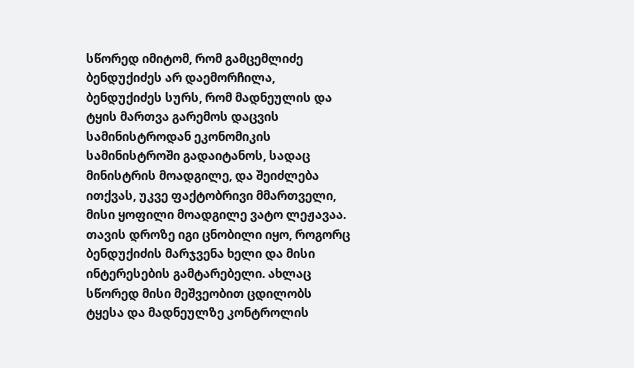სწორედ იმიტომ, რომ გამცემლიძე ბენდუქიძეს არ დაემორჩილა, ბენდუქიძეს სურს, რომ მადნეულის და ტყის მართვა გარემოს დაცვის სამინისტროდან ეკონომიკის სამინისტროში გადაიტანოს, სადაც მინისტრის მოადგილე, და შეიძლება ითქვას, უკვე ფაქტობრივი მმართველი, მისი ყოფილი მოადგილე ვატო ლეჟავაა. თავის დროზე იგი ცნობილი იყო, როგორც ბენდუქიძის მარჯვენა ხელი და მისი ინტერესების გამტარებელი. ახლაც სწორედ მისი მეშვეობით ცდილობს ტყესა და მადნეულზე კონტროლის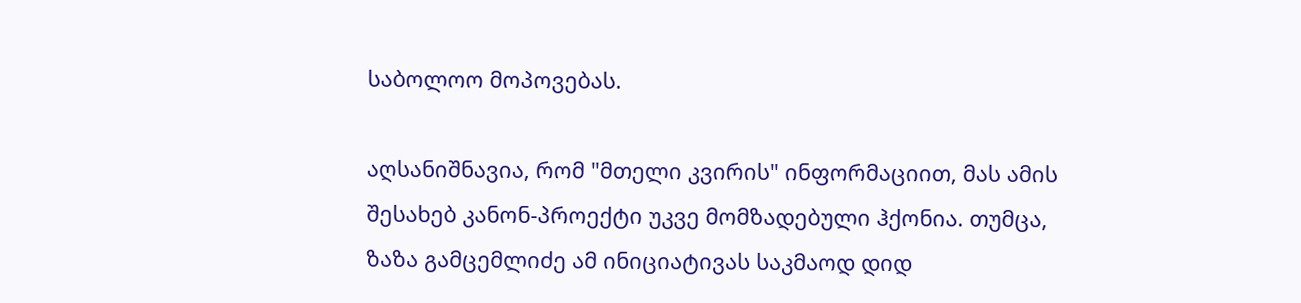საბოლოო მოპოვებას.

აღსანიშნავია, რომ "მთელი კვირის" ინფორმაციით, მას ამის შესახებ კანონ-პროექტი უკვე მომზადებული ჰქონია. თუმცა, ზაზა გამცემლიძე ამ ინიციატივას საკმაოდ დიდ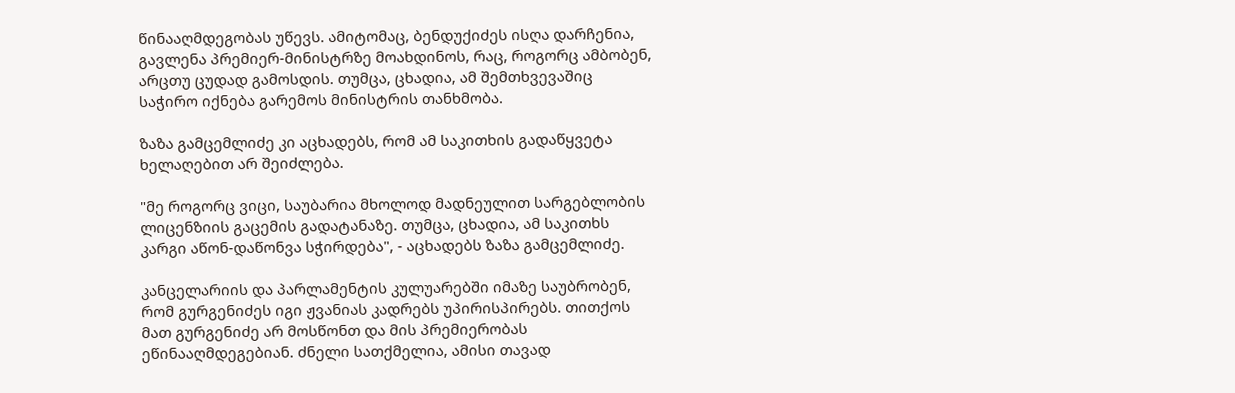წინააღმდეგობას უწევს. ამიტომაც, ბენდუქიძეს ისღა დარჩენია, გავლენა პრემიერ-მინისტრზე მოახდინოს, რაც, როგორც ამბობენ, არცთუ ცუდად გამოსდის. თუმცა, ცხადია, ამ შემთხვევაშიც საჭირო იქნება გარემოს მინისტრის თანხმობა.

ზაზა გამცემლიძე კი აცხადებს, რომ ამ საკითხის გადაწყვეტა ხელაღებით არ შეიძლება.

"მე როგორც ვიცი, საუბარია მხოლოდ მადნეულით სარგებლობის ლიცენზიის გაცემის გადატანაზე. თუმცა, ცხადია, ამ საკითხს კარგი აწონ-დაწონვა სჭირდება", - აცხადებს ზაზა გამცემლიძე.

კანცელარიის და პარლამენტის კულუარებში იმაზე საუბრობენ, რომ გურგენიძეს იგი ჟვანიას კადრებს უპირისპირებს. თითქოს მათ გურგენიძე არ მოსწონთ და მის პრემიერობას ეწინააღმდეგებიან. ძნელი სათქმელია, ამისი თავად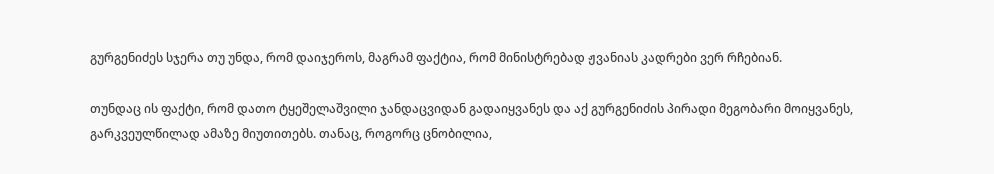გურგენიძეს სჯერა თუ უნდა, რომ დაიჯეროს, მაგრამ ფაქტია, რომ მინისტრებად ჟვანიას კადრები ვერ რჩებიან.

თუნდაც ის ფაქტი, რომ დათო ტყეშელაშვილი ჯანდაცვიდან გადაიყვანეს და აქ გურგენიძის პირადი მეგობარი მოიყვანეს, გარკვეულწილად ამაზე მიუთითებს. თანაც, როგორც ცნობილია,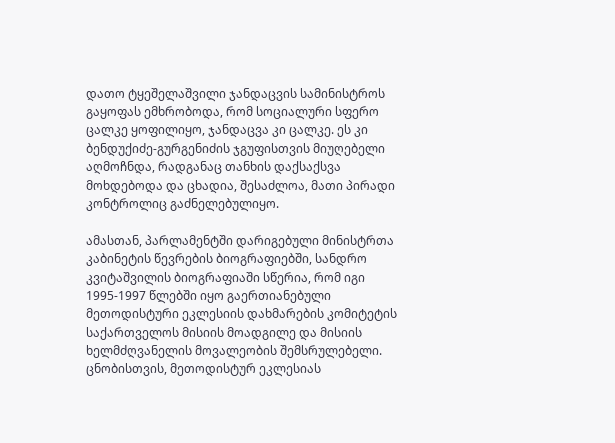დათო ტყეშელაშვილი ჯანდაცვის სამინისტროს გაყოფას ემხრობოდა, რომ სოციალური სფერო ცალკე ყოფილიყო, ჯანდაცვა კი ცალკე. ეს კი ბენდუქიძე-გურგენიძის ჯგუფისთვის მიუღებელი აღმოჩნდა, რადგანაც თანხის დაქსაქსვა მოხდებოდა და ცხადია, შესაძლოა, მათი პირადი კონტროლიც გაძნელებულიყო.

ამასთან, პარლამენტში დარიგებული მინისტრთა კაბინეტის წევრების ბიოგრაფიებში, სანდრო კვიტაშვილის ბიოგრაფიაში სწერია, რომ იგი 1995-1997 წლებში იყო გაერთიანებული მეთოდისტური ეკლესიის დახმარების კომიტეტის საქართველოს მისიის მოადგილე და მისიის ხელმძღვანელის მოვალეობის შემსრულებელი. ცნობისთვის, მეთოდისტურ ეკლესიას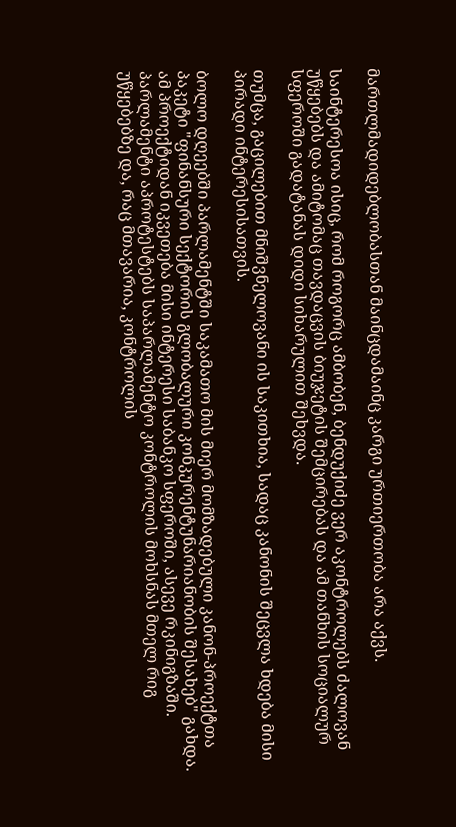მართლმადიდებლობასთან მაინცდამაინც კარგი ურთიერთობა არა აქვს.

საინტერესოა ისიც, რომ როგორც ამბობენ, ბენდუქიძე ვერ აკონტროლებს ძალოვან უწყებებს და ამიტომაც თავდაცვის ბიუჯეტის შემცირებას და ამ თანხის სოციალურ სფეროში გადატანას დიდი სიხარულით შეხვდა.

თუმცა, გაცილებით მნიშვნელოვანი ის საკითხია, სადაც კანონის შეცვლა ხდება მისი პირადი ინტერესისათვის.

ბოლო დღეებში პარლამენტში საკამათო მის მიერ მომზადებული კანონ-პროექტთა პაკეტი "ფინანსური სექტორის გლობალური კონკურენტუნარიანობის შესახებ" გახდა. ამ პროექტიდან იკვეთება მისი ინტერესი საბანკო სფეროში, ასევე რკინიგზაში. პარლამენტი აპროტესტებს საპარლამენტო კონტროლის მოხსნას მთელ რიგ უწყებებზე და, რაც მთავარია, კონტროლის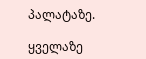პალატაზე.

ყველაზე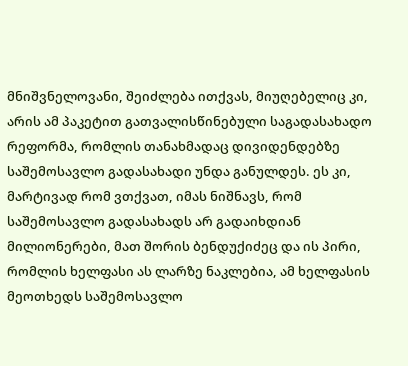მნიშვნელოვანი, შეიძლება ითქვას, მიუღებელიც კი, არის ამ პაკეტით გათვალისწინებული საგადასახადო რეფორმა, რომლის თანახმადაც დივიდენდებზე საშემოსავლო გადასახადი უნდა განულდეს. ეს კი, მარტივად რომ ვთქვათ, იმას ნიშნავს, რომ საშემოსავლო გადასახადს არ გადაიხდიან მილიონერები, მათ შორის ბენდუქიძეც და ის პირი, რომლის ხელფასი ას ლარზე ნაკლებია, ამ ხელფასის მეოთხედს საშემოსავლო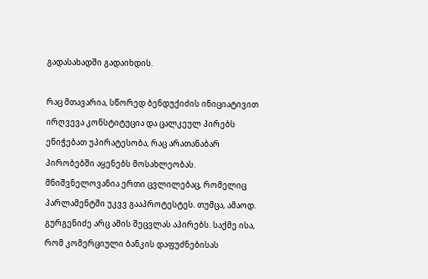გადასახადში გადაიხდის.

რაც მთავარია, სწორედ ბენდუქიძის ინიციატივით ირღვევა კონსტიტუცია და ცალკეულ პირებს ენიჭებათ უპირატესობა, რაც არათანაბარ პირობებში აყენებს მოსახლეობას. მნიშვნელოვანია ერთი ცვლილებაც, რომელიც პარლამენტში უკვვ გააპროტესტეს. თუმცა, ამაოდ. გურგენიძე არც ამის შეცვლას აპირებს. საქმე ისა, რომ კომერციული ბანკის დაფუძნებისას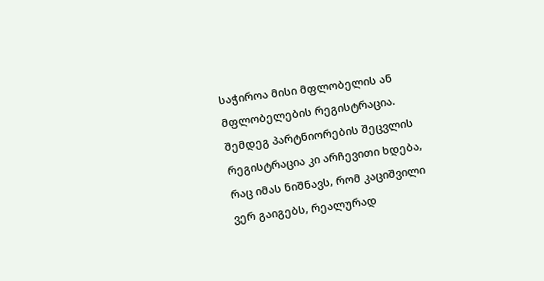საჭიროა მისი მფლობელის ან მფლობელების რეგისტრაცია. შემდეგ პარტნიორების შეცვლის რეგისტრაცია კი არჩევითი ხდება, რაც იმას ნიშნავს, რომ კაციშვილი ვერ გაიგებს, რეალურად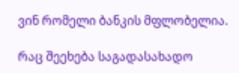ვინ რომელი ბანკის მფლობელია.

რაც შეეხება საგადასახადო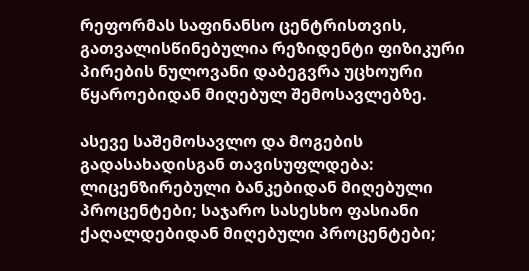რეფორმას საფინანსო ცენტრისთვის, გათვალისწინებულია რეზიდენტი ფიზიკური პირების ნულოვანი დაბეგვრა უცხოური წყაროებიდან მიღებულ შემოსავლებზე.

ასევე საშემოსავლო და მოგების გადასახადისგან თავისუფლდება: ლიცენზირებული ბანკებიდან მიღებული პროცენტები; საჯარო სასესხო ფასიანი ქაღალდებიდან მიღებული პროცენტები;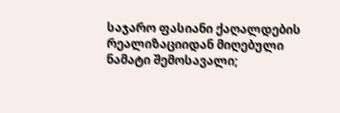საჯარო ფასიანი ქაღალდების რეალიზაციიდან მიღებული ნამატი შემოსავალი;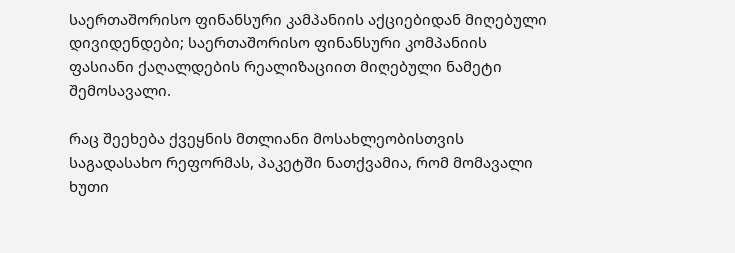საერთაშორისო ფინანსური კამპანიის აქციებიდან მიღებული დივიდენდები; საერთაშორისო ფინანსური კომპანიის ფასიანი ქაღალდების რეალიზაციით მიღებული ნამეტი შემოსავალი.

რაც შეეხება ქვეყნის მთლიანი მოსახლეობისთვის საგადასახო რეფორმას, პაკეტში ნათქვამია, რომ მომავალი ხუთი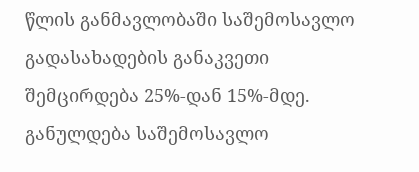წლის განმავლობაში საშემოსავლო გადასახადების განაკვეთი შემცირდება 25%-დან 15%-მდე. განულდება საშემოსავლო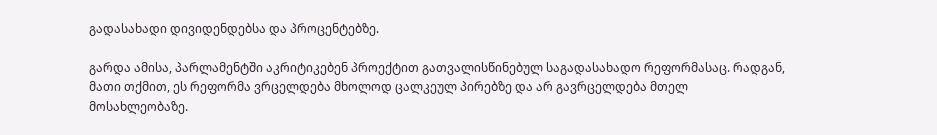გადასახადი დივიდენდებსა და პროცენტებზე.

გარდა ამისა, პარლამენტში აკრიტიკებენ პროექტით გათვალისწინებულ საგადასახადო რეფორმასაც. რადგან, მათი თქმით, ეს რეფორმა ვრცელდება მხოლოდ ცალკეულ პირებზე და არ გავრცელდება მთელ მოსახლეობაზე.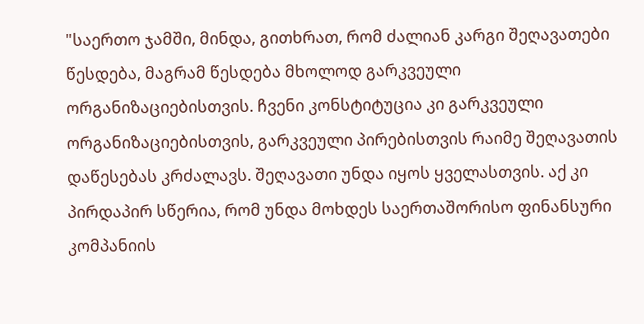"საერთო ჯამში, მინდა, გითხრათ, რომ ძალიან კარგი შეღავათები წესდება, მაგრამ წესდება მხოლოდ გარკვეული ორგანიზაციებისთვის. ჩვენი კონსტიტუცია კი გარკვეული ორგანიზაციებისთვის, გარკვეული პირებისთვის რაიმე შეღავათის დაწესებას კრძალავს. შეღავათი უნდა იყოს ყველასთვის. აქ კი პირდაპირ სწერია, რომ უნდა მოხდეს საერთაშორისო ფინანსური კომპანიის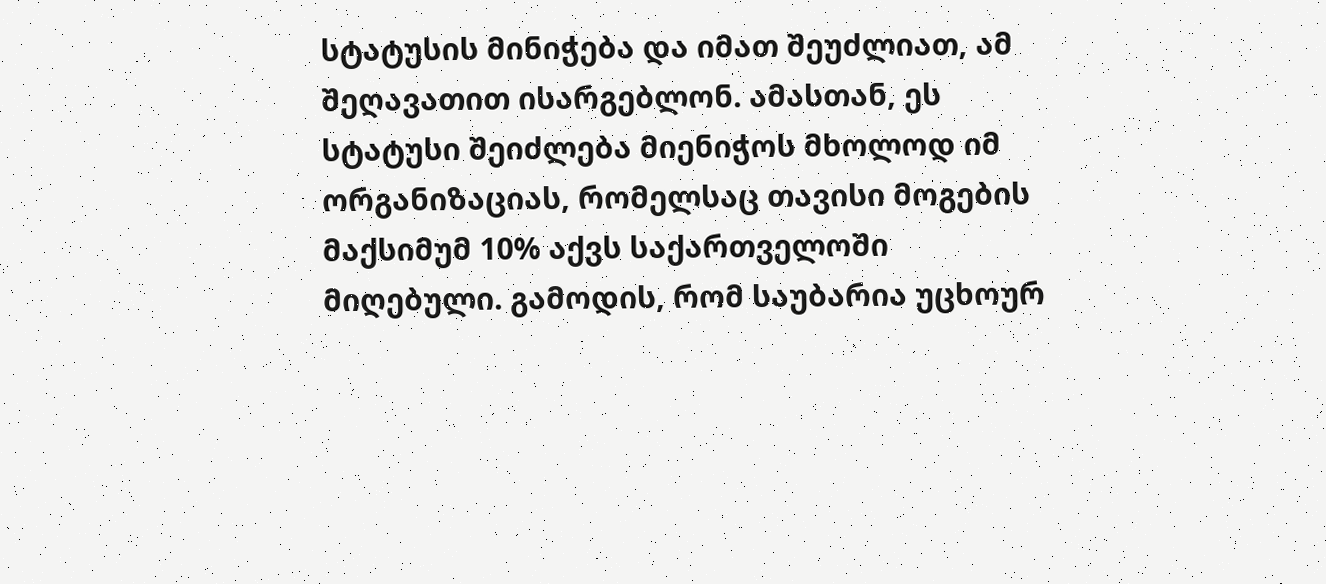სტატუსის მინიჭება და იმათ შეუძლიათ, ამ შეღავათით ისარგებლონ. ამასთან, ეს სტატუსი შეიძლება მიენიჭოს მხოლოდ იმ ორგანიზაციას, რომელსაც თავისი მოგების მაქსიმუმ 10% აქვს საქართველოში მიღებული. გამოდის, რომ საუბარია უცხოურ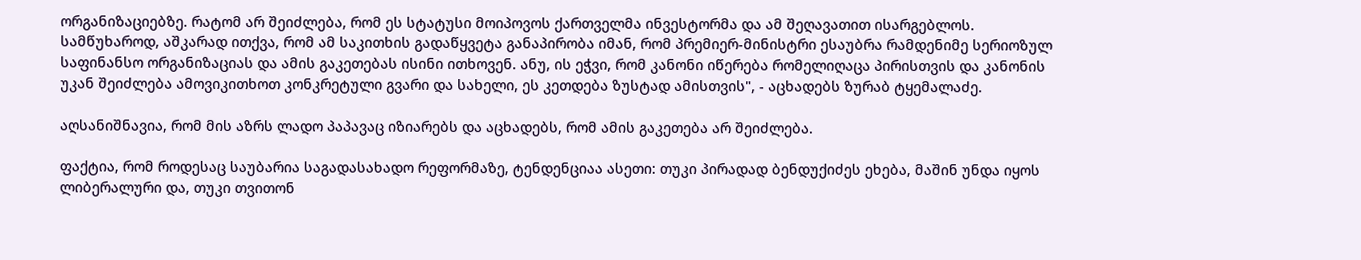ორგანიზაციებზე. რატომ არ შეიძლება, რომ ეს სტატუსი მოიპოვოს ქართველმა ინვესტორმა და ამ შეღავათით ისარგებლოს. სამწუხაროდ, აშკარად ითქვა, რომ ამ საკითხის გადაწყვეტა განაპირობა იმან, რომ პრემიერ-მინისტრი ესაუბრა რამდენიმე სერიოზულ საფინანსო ორგანიზაციას და ამის გაკეთებას ისინი ითხოვენ. ანუ, ის ეჭვი, რომ კანონი იწერება რომელიღაცა პირისთვის და კანონის უკან შეიძლება ამოვიკითხოთ კონკრეტული გვარი და სახელი, ეს კეთდება ზუსტად ამისთვის", - აცხადებს ზურაბ ტყემალაძე.

აღსანიშნავია, რომ მის აზრს ლადო პაპავაც იზიარებს და აცხადებს, რომ ამის გაკეთება არ შეიძლება.

ფაქტია, რომ როდესაც საუბარია საგადასახადო რეფორმაზე, ტენდენციაა ასეთი: თუკი პირადად ბენდუქიძეს ეხება, მაშინ უნდა იყოს ლიბერალური და, თუკი თვითონ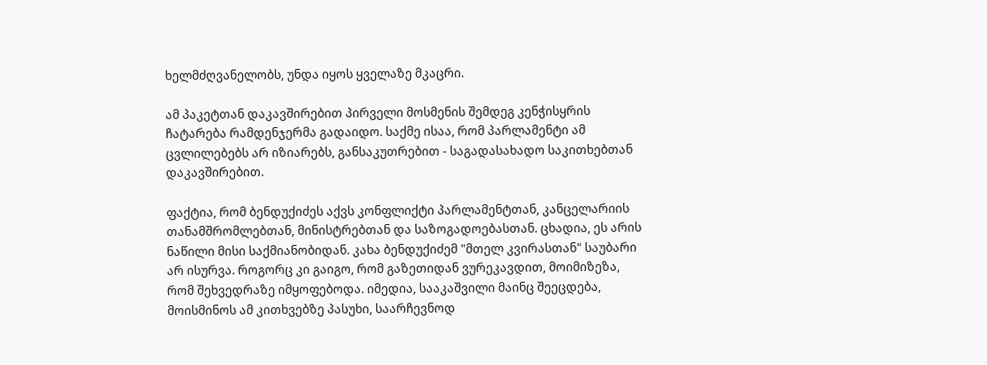ხელმძღვანელობს, უნდა იყოს ყველაზე მკაცრი.

ამ პაკეტთან დაკავშირებით პირველი მოსმენის შემდეგ კენჭისყრის ჩატარება რამდენჯერმა გადაიდო. საქმე ისაა, რომ პარლამენტი ამ ცვლილებებს არ იზიარებს, განსაკუთრებით - საგადასახადო საკითხებთან დაკავშირებით.

ფაქტია, რომ ბენდუქიძეს აქვს კონფლიქტი პარლამენტთან, კანცელარიის თანამშრომლებთან, მინისტრებთან და საზოგადოებასთან. ცხადია, ეს არის ნაწილი მისი საქმიანობიდან. კახა ბენდუქიძემ "მთელ კვირასთან" საუბარი არ ისურვა. როგორც კი გაიგო, რომ გაზეთიდან ვურეკავდით, მოიმიზეზა, რომ შეხვედრაზე იმყოფებოდა. იმედია, სააკაშვილი მაინც შეეცდება, მოისმინოს ამ კითხვებზე პასუხი, საარჩევნოდ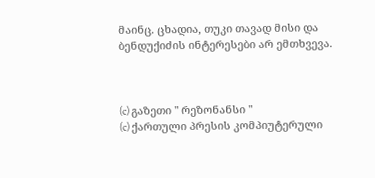მაინც. ცხადია, თუკი თავად მისი და ბენდუქიძის ინტერესები არ ემთხვევა.



(c) გაზეთი " რეზონანსი "
(c) ქართული პრესის კომპიუტერული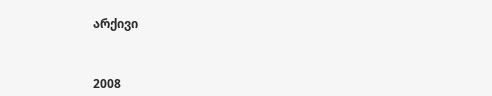არქივი



2008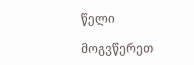წელი

მოგვწერეთ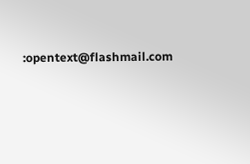:opentext@flashmail.com